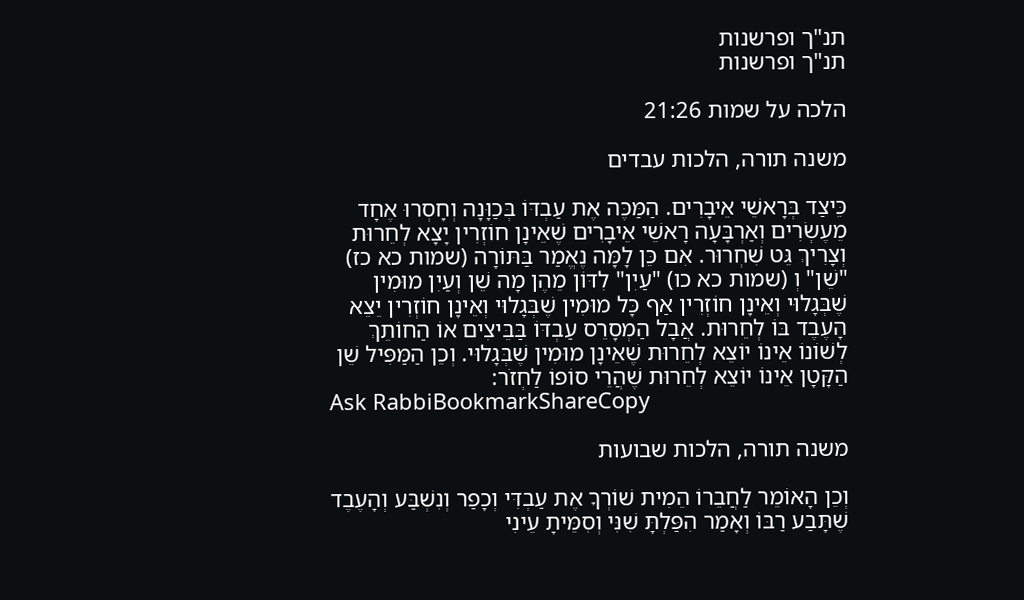תנ"ך ופרשנות
תנ"ך ופרשנות

הלכה על שמות 21:26

משנה תורה, הלכות עבדים

כֵּיצַד בְּרָאשֵׁי אֵיבָרִים. הַמַּכֶּה אֶת עַבְדּוֹ בְּכַוָּנָה וְחָסְרוּ אֶחָד מֵעֶשְׂרִים וְאַרְבָּעָה רָאשֵׁי אֵיבָרִים שֶׁאֵינָן חוֹזְרִין יָצָא לְחֵרוּת וְצָרִיךְ גֵּט שִׁחְרוּר. אִם כֵּן לָמָּה נֶאֱמַר בַּתּוֹרָה (שמות כא כז) "שֵׁן" וְ (שמות כא כו) "עַיִן" לִדּוֹן מֵהֶן מָה שֵׁן וְעַיִן מוּמִין שֶׁבְּגָלוּי וְאֵינָן חוֹזְרִין אַף כָּל מוּמִין שֶׁבְּגָלוּי וְאֵינָן חוֹזְרִין יֵצֵא הָעֶבֶד בּוֹ לְחֵרוּת. אֲבָל הַמְסָרֵס עַבְדּוֹ בַּבֵּיצִים אוֹ הַחוֹתֵךְ לְשׁוֹנוֹ אֵינוֹ יוֹצֵא לְחֵרוּת שֶׁאֵינָן מוּמִין שֶׁבְּגָלוּי. וְכֵן הַמַּפִּיל שֵׁן הַקָּטָן אֵינוֹ יוֹצֵא לְחֵרוּת שֶׁהֲרֵי סוֹפוֹ לַחְזֹר:
Ask RabbiBookmarkShareCopy

משנה תורה, הלכות שבועות

וְכֵן הָאוֹמֵר לַחֲבֵרוֹ הֵמִית שׁוֹרְךָ אֶת עַבְדִּי וְכָפַר וְנִשְׁבַּע וְהָעֶבֶד שֶׁתָּבַע רַבּוֹ וְאָמַר הִפַּלְתָּ שִׁנִּי וְסִמֵּיתָ עֵינִי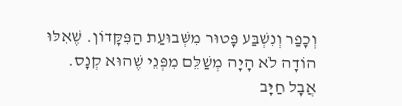וְכָפַר וְנִשְׁבַּע פָּטוּר מִשְּׁבוּעַת הַפִּקָּדוֹן. שֶׁאִלּוּ הוֹדָה לֹא הָיָה מְשַׁלֵּם מִפְּנֵי שֶׁהוּא קְנָס. אֲבָל חַיָּב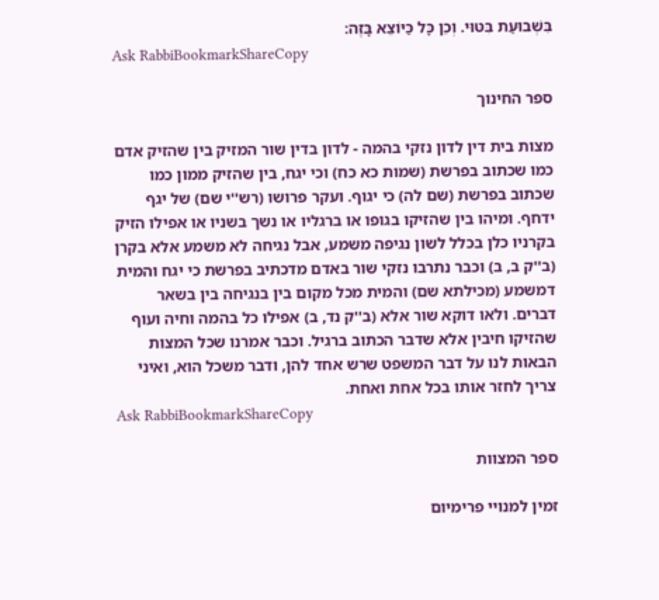בִּשְׁבוּעַת בִּטּוּי. וְכֵן כָּל כַּיּוֹצֵא בָּזֶה:
Ask RabbiBookmarkShareCopy

ספר החינוך

מצות בית דין לדון נזקי בהמה - לדון בדין שור המזיק בין שהזיק אדם כמו שכתוב בפרשת (שמות כא כח) וכי יגח, בין שהזיק ממון כמו שכתוב בפרשת (שם לה) כי יגוף. ועקר פרושו (רש''י שם) של יגף ידחף. ומיהו בין שהזיקו בגופו או ברגליו או נשך בשניו או אפילו הזיק בקרניו כלן בכלל לשון נגיפה משמע, אבל נגיחה לא משמע אלא בקרן (ב''ק ב, ב) וכבר נתרבו נזקי שור באדם מדכתיב בפרשת כי יגח והמית דמשמע (מכילתא שם) והמית מכל מקום בין בנגיחה בין בשאר דברים. ולאו דוקא שור אלא (ב''ק נד, ב) אפילו כל בהמה וחיה ועוף שהזיקו חיבין אלא שדבר הכתוב ברגיל. וכבר אמרנו שכל המצות הבאות לנו על דבר המשפט שרש אחד להן, ודבר משכל הוא, ואיני צריך לחזר אותו בכל אחת ואחת.
Ask RabbiBookmarkShareCopy

ספר המצוות

זמין למנויי פרימיום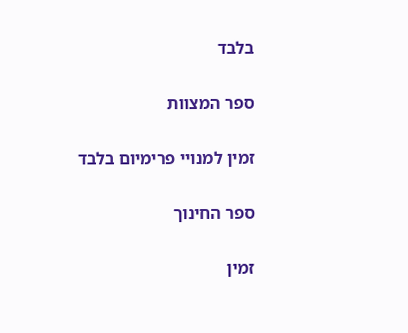בלבד

ספר המצוות

זמין למנויי פרימיום בלבד

ספר החינוך

זמין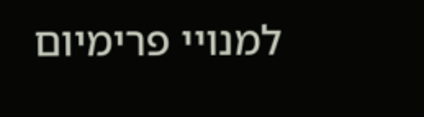למנויי פרימיום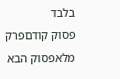בלבד
פסוק קודםפרק מלאפסוק הבא